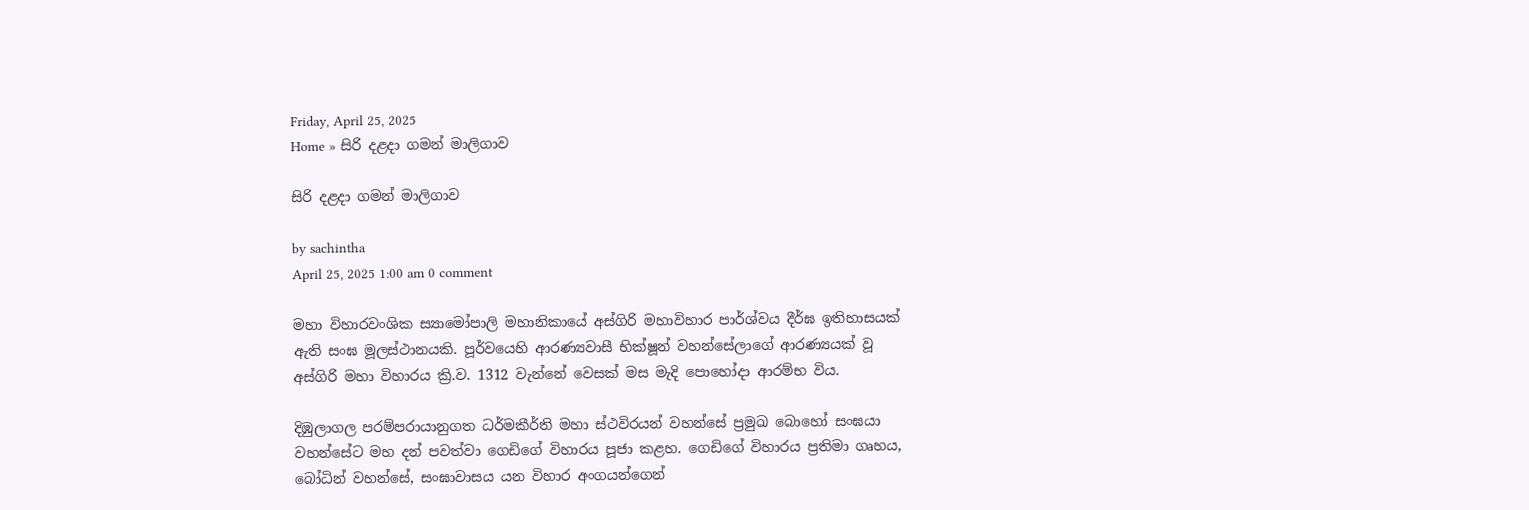Friday, April 25, 2025
Home » සිරි දළදා ගමන් මාලිගාව

සිරි දළදා ගමන් මාලිගාව

by sachintha
April 25, 2025 1:00 am 0 comment

මහා විහාරවංශික ස්‍යාමෝපාලි මහානිකායේ අස්ගිරි මහාවිහාර පාර්ශ්වය දීර්ඝ ඉතිහාසයක් ඇති සංඝ මූලස්ථානයකි. පූර්වයෙහි ආරණ්‍යවාසී භික්ෂූන් වහන්සේලාගේ ආරණ්‍යයක් වූ අස්ගිරි මහා විහාරය ක්‍රි.ව. 1312 වැන්නේ වෙසක් මස මැදි පොහෝදා ආරම්භ විය.

දිඹුලාගල පරම්පරායානුගත ධර්මකීර්ති මහා ස්ථවිරයන් වහන්සේ ප්‍රමුඛ බොහෝ සංඝයා වහන්සේට මහ දන් පවත්වා ගෙඩිගේ විහාරය පූජා කළහ. ගෙඩිගේ විහාරය ප්‍රතිමා ගෘහය, බෝධින් වහන්සේ, සංඝාවාසය යන විහාර අංගයන්ගෙන්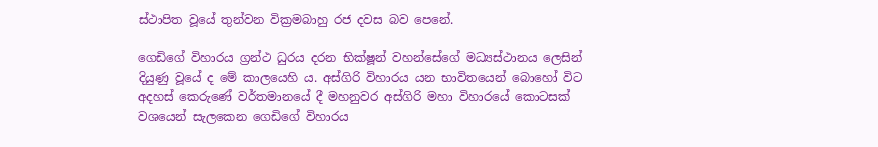ස්ථාපිත වූයේ තුන්වන වික්‍රමබාහු රජ දවස බව පෙනේ.

ගෙඩිගේ විහාරය ග්‍රන්ථ ධුරය දරන භික්ෂූන් වහන්සේගේ මධ්‍යස්ථානය ලෙසින් දියුණු වූයේ ද මේ කාලයෙහි ය. අස්ගිරි විහාරය යන භාවිතයෙන් බොහෝ විට අදහස් කෙරුණේ වර්තමානයේ දී මහනුවර අස්ගිරි මහා විහාරයේ කොටසක් වශයෙන් සැලකෙන ගෙඩිගේ විහාරය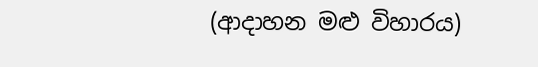(ආදාහන මළු විහාරය)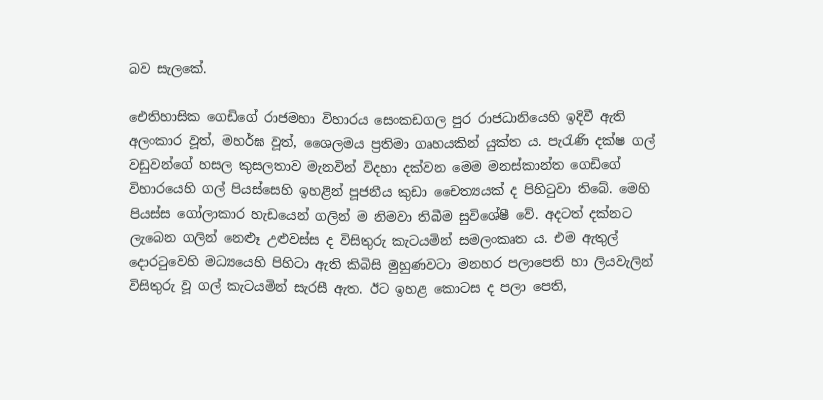බව සැලකේ.

ඓතිහාසික ගෙඩිගේ රාජමහා විහාරය සෙංකඩගල පුර රාජධානියෙහි ඉදිවී ඇති අලංකාර වූත්, මහර්ඝ වූත්, ශෛලමය ප්‍රතිමා ගෘහයකින් යුක්ත ය. පැරැණි දක්ෂ ගල් වඩුවන්ගේ හසල කුසලතාව මැනවින් විදහා දක්වන මෙම මනස්කාන්ත ගෙඩිගේ විහාරයෙහි ගල් පියස්සෙහි ඉහළින් පූජනීය කුඩා චෛත්‍යයක් ද පිහිටුවා තිබේ. මෙහි පියස්ස ගෝලාකාර හැඩයෙන් ගලින් ම නිමවා තිබීම සුවිශේෂී වේ. අදටත් දක්නට ලැබෙන ගලින් නෙළූ උළුවස්ස ද විසිතුරු කැටයමින් සමලංකෘත ය. එම ඇතුල් දොරටුවෙහි මධ්‍යයෙහි පිහිටා ඇති කිබිසි මුහුණවටා මනහර පලාපෙති හා ලියවැලින් විසිතුරු වූ ගල් කැටයමින් සැරසී ඇත. ඊට ඉහළ කොටස ද පලා පෙති,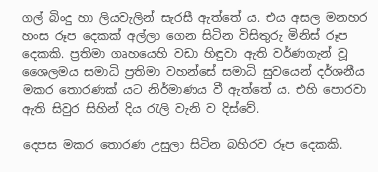ගල් බිංදු හා ලියවැලින් සැරසී ඇත්තේ ය. එය අසල මනහර හංස රූප දෙකක් අල්ලා ගෙන සිටින විසිතුරු මිනිස් රූප දෙකකි. ප්‍රතිමා ගෘහයෙහි වඩා හිඳුවා ඇති වර්ණගැන් වූ ශෛලමය සමාධි ප්‍රතිමා වහන්සේ සමාධි සුවයෙන් දර්ශනීය මකර තොරණක් යට නිර්මාණය වී ඇත්තේ ය. එහි පොරවා ඇති සිවුර සිහින් දිය රැලි වැනි ව දිස්වේ.

දෙපස මකර තොරණ උසුලා සිටින බහිරව රූප දෙකකි.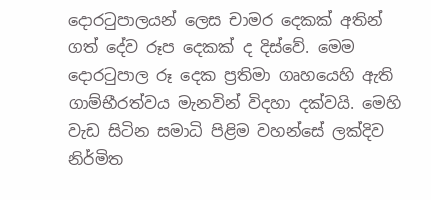දොරටුපාලයන් ලෙස චාමර දෙකක් අතින් ගත් දේව රූප දෙකක් ද දිස්වේ. මෙම දොරටුපාල රූ දෙක ප්‍රතිමා ගෘහයෙහි ඇති ගාම්භීරත්වය මැනවින් විදහා දක්වයි. මෙහි වැඩ සිටින සමාධි පිළිම වහන්සේ ලක්දිව නිර්මිත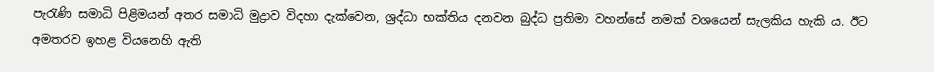පැරැණි සමාධි පිළිමයන් අතර සමාධි මුද්‍රාව විදහා දැක්වෙන, ශ්‍රද්ධා භක්තිය දනවන බුද්ධ ප්‍රතිමා වහන්සේ නමක් වශයෙන් සැලකිය හැකි ය. ඊට අමතරව ඉහළ වියනෙහි ඇති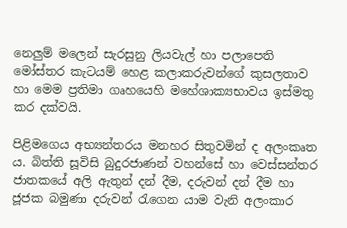නෙලුම් මලෙන් සැරසුනු ලියවැල් හා පලාපෙති මෝස්තර කැටයම් හෙළ කලාකරුවන්ගේ කුසලතාව හා මෙම ප්‍රතිමා ගෘහයෙහි මහේශාක්‍යභාවය ඉස්මතු කර දක්වයි.

පිළිමගෙය අභ්‍යන්තරය මනහර සිතුවමින් ද අලංකෘත ය. බිත්ති සූවිසි බුදුරජාණන් වහන්සේ හා වෙස්සන්තර ජාතකයේ අලි ඇතුන් දන් දීම, දරුවන් දන් දීම හා ජූජක බමුණා දරුවන් රැගෙන යාම වැනි අලංකාර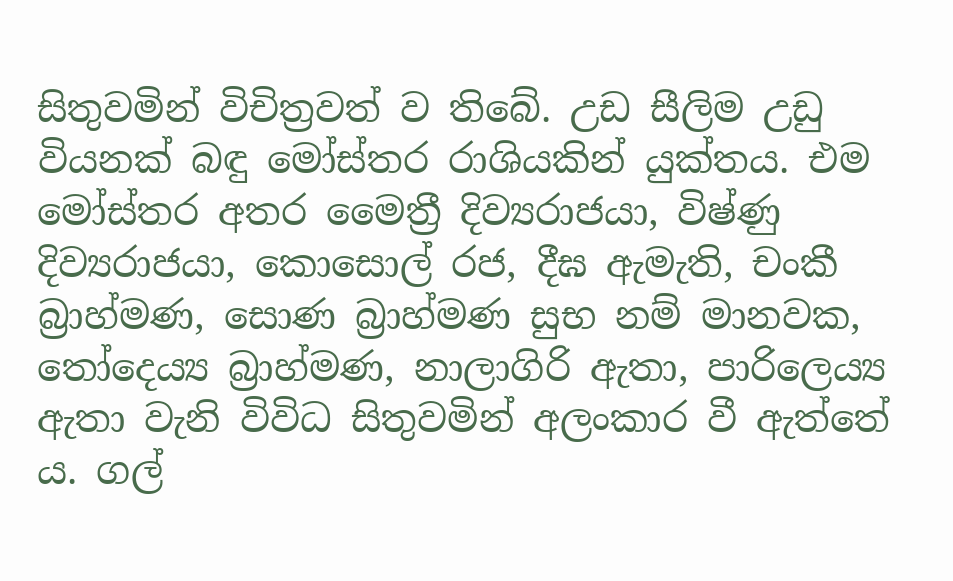සිතුවමින් විචිත්‍රවත් ව තිබේ. උඩ සීලිම උඩු වියනක් බඳු මෝස්තර රාශියකින් යුක්තය. එම මෝස්තර අතර මෛත්‍රී දිව්‍යරාජයා, විෂ්ණු දිව්‍යරාජයා, කොසොල් රජ, දීඝ ඇමැති, චංකී බ්‍රාහ්මණ, සොණ බ්‍රාහ්මණ සුභ නම් මානවක, තෝදෙය්‍ය බ්‍රාහ්මණ, නාලාගිරි ඇතා, පාරිලෙය්‍ය ඇතා වැනි විවිධ සිතුවමින් අලංකාර වී ඇත්තේ ය. ගල්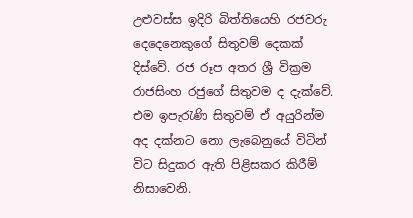උළුවස්ස ඉදිරි බිත්තියෙහි රජවරු දෙදෙනෙකුගේ සිතුවම් දෙකක් දිස්වේ. රජ රූප අතර ශ්‍රී වික්‍රම රාජසිංහ රජුගේ සිතුවම ද දැක්වේ. එම ඉපැරැණි සිතුවම් ඒ අයුරින්ම අද දක්නට නො ලැබෙනුයේ විටින් විට සිදුකර ඇති පිළිසකර කිරීම් නිසාවෙනි.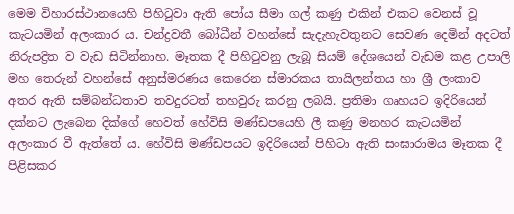මෙම විහාරස්ථානයෙහි පිහිටුවා ඇති පෝය සීමා ගල් කණු එකින් එකට වෙනස් වූ කැටයමින් අලංකාර ය. චන්ද්‍රවතී බෝධීන් වහන්සේ සැදැහැවතුනට සෙවණ දෙමින් අදටත් නිරුපද්‍රිත ව වැඩ සිටින්නාහ. මෑතක දී පිහිටුවනු ලැබූ සියම් දේශයෙන් වැඩම කළ උපාලි මහ තෙරුන් වහන්සේ අනුස්මරණය කෙරෙන ස්මාරකය තායිලන්තය හා ශ්‍රී ලංකාව අතර ඇති සම්බන්ධතාව තවදුරටත් තහවුරු කරනු ලබයි. ප්‍රතිමා ගෘහයට ඉදිරියෙන් දක්නට ලැබෙන දික්ගේ හෙවත් හේවිසි මණ්ඩපයෙහි ලී කණු මනහර කැටයමින් අලංකාර වී ඇත්තේ ය. හේවිසි මණ්ඩපයට ඉදිරියෙන් පිහිටා ඇති සංඝාරාමය මෑතක දී පිළිසකර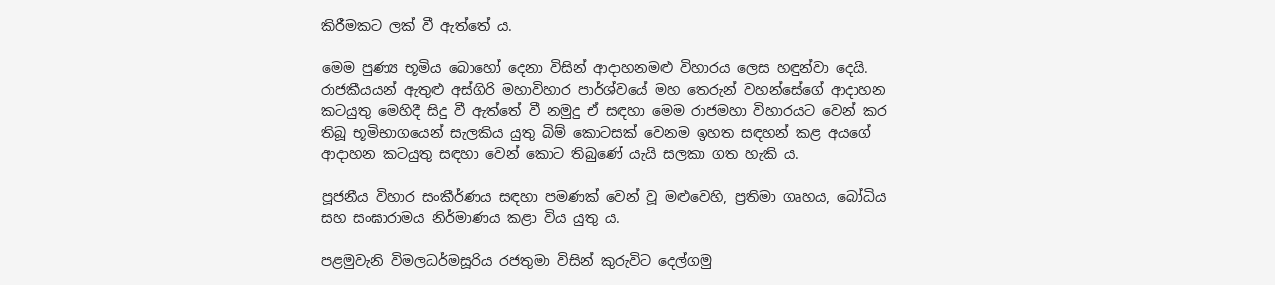කිරීමකට ලක් වී ඇත්තේ ය.

මෙම පුණ්‍ය භූමිය බොහෝ දෙනා විසින් ආදාහනමළු විහාරය ලෙස හඳුන්වා දෙයි. රාජකීයයන් ඇතුළු අස්ගිරි මහාවිහාර පාර්ශ්වයේ මහ තෙරුන් වහන්සේගේ ආදාහන කටයුතු මෙහිදී සිදු වී ඇත්තේ වී නමුදු ඒ සඳහා මෙම රාජමහා විහාරයට වෙන් කර තිබූ භූමිභාගයෙන් සැලකිය යුතු බිම් කොටසක් වෙනම ඉහත සඳහන් කළ අයගේ ආදාහන කටයුතු සඳහා වෙන් කොට තිබුණේ යැයි සලකා ගත හැකි ය.

පූජනීය විහාර සංකීර්ණය සඳහා පමණක් වෙන් වූ මළුවෙහි, ප්‍රතිමා ගෘහය, බෝධිය සහ සංඝාරාමය නිර්මාණය කළා විය යුතු ය.

පළමුවැනි විමලධර්මසූරිය රජතුමා විසින් කුරුවිට දෙල්ගමු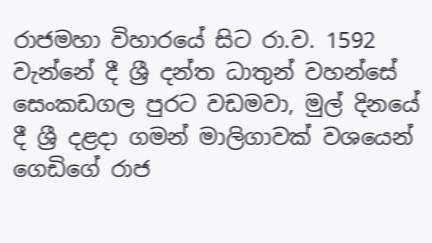රාජමහා විහාරයේ සිට රා.ව. 1592 වැන්නේ දී ශ්‍රී දන්ත ධාතුන් වහන්සේ සෙංකඩගල පුරට වඩමවා, මුල් දිනයේ දී ශ්‍රී දළදා ගමන් මාලිගාවක් වශයෙන් ගෙඩිගේ රාජ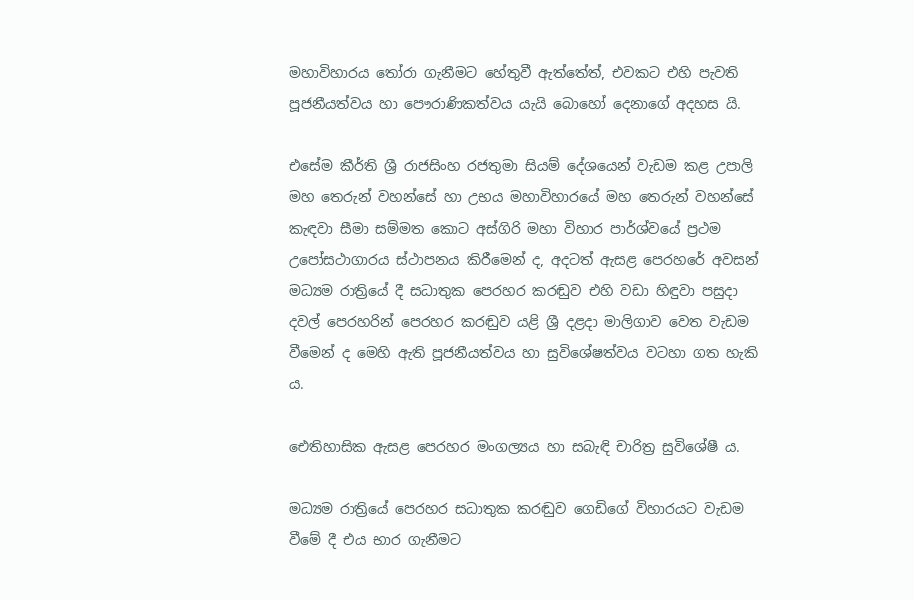මහාවිහාරය තෝරා ගැනීමට හේතුවී ඇත්තේත්, එවකට එහි පැවති පූජනීයත්වය හා පෞරාණිකත්වය යැයි බොහෝ දෙනාගේ අදහස යි.

එසේම කීර්ති ශ්‍රී රාජසිංහ රජතුමා සියම් දේශයෙන් වැඩම කළ උපාලි මහ තෙරුන් වහන්සේ හා උභය මහාවිහාරයේ මහ තෙරුන් වහන්සේ කැඳවා සීමා සම්මත කොට අස්ගිරි මහා විහාර පාර්ශ්වයේ ප්‍රථම උපෝසථාගාරය ස්ථාපනය කිරීමෙන් ද, අදටත් ඇසළ පෙරහරේ අවසන් මධ්‍යම රාත්‍රියේ දී සධාතුක පෙරහර කරඬුව එහි වඩා හිඳුවා පසුදා දවල් පෙරහරින් පෙරහර කරඬුව යළි ශ්‍රී දළදා මාලිගාව වෙත වැඩම වීමෙන් ද මෙහි ඇති පූජනීයත්වය හා සුවිශේෂත්වය වටහා ගත හැකි ය.

ඓතිහාසික ඇසළ පෙරහර මංගල්‍යය හා සබැඳි චාරිත්‍ර සුවිශේෂී ය.

මධ්‍යම රාත්‍රියේ පෙරහර සධාතුක කරඬුව ගෙඩිගේ විහාරයට වැඩම වීමේ දී එය භාර ගැනීමට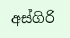අස්ගිරි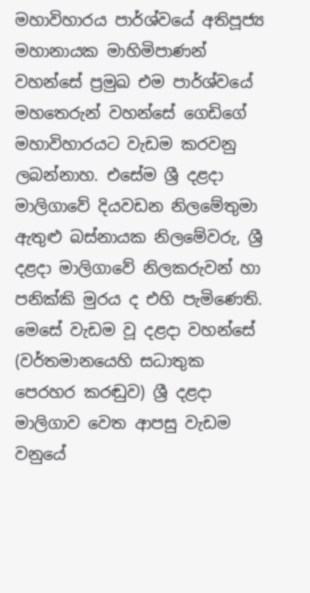මහාවිහාරය පාර්ශ්වයේ අතිපූජ්‍ය මහානායක මාහිමිපාණන් වහන්සේ ප්‍රමුඛ එම පාර්ශ්වයේ මහතෙරුන් වහන්සේ ගෙඩිගේ මහාවිහාරයට වැඩම කරවනු ලබන්නාහ. එසේම ශ්‍රී දළදා මාලිගාවේ දියවඩන නිලමේතුමා ඇතුළු බස්නායක නිලමේවරු, ශ්‍රී දළදා මාලිගාවේ නිලකරුවන් හා පනික්කි මුරය ද එහි පැමිණෙති. මෙසේ වැඩම වූ දළදා වහන්සේ (වර්තමානයෙහි සධාතුක පෙරහර කරඬුව) ශ්‍රී දළදා මාලිගාව වෙත ආපසු වැඩම වනුයේ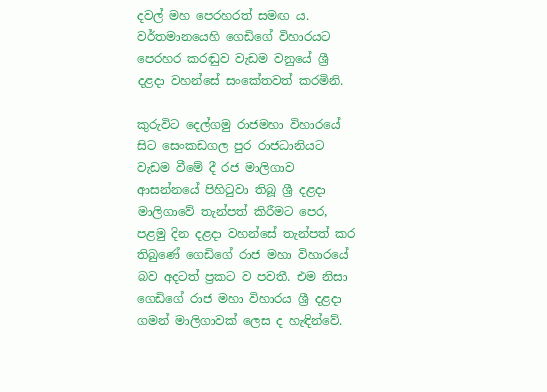දවල් මහ පෙරහරත් සමඟ ය. වර්තමානයෙහි ගෙඩිගේ විහාරයට පෙරහර කරඬුව වැඩම වනුයේ ශ්‍රී දළදා වහන්සේ සංකේතවත් කරමිනි.

කුරුවිට දෙල්ගමු රාජමහා විහාරයේ සිට සෙංකඩගල පුර රාජධානියට වැඩම වීමේ දී රජ මාලිගාව ආසන්නයේ පිහිටුවා තිබූ ශ්‍රී දළදා මාලිගාවේ තැන්පත් කිරීමට පෙර, පළමු දින දළදා වහන්සේ තැන්පත් කර තිබුණේ ගෙඩිගේ රාජ මහා විහාරයේ බව අදටත් ප්‍රකට ව පවතී. එම නිසා ගෙඩිගේ රාජ මහා විහාරය ශ්‍රී දළදා ගමන් මාලිගාවක් ලෙස ද හැඳින්වේ.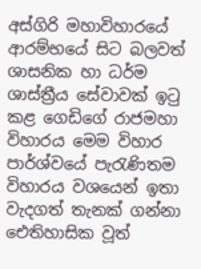අස්ගිරි මහාවිහාරයේ ආරම්භයේ සිට බලවත් ශාසනික හා ධර්ම ශාස්ත්‍රීය සේවාවක් ඉටු කළ ගෙඩිගේ රාජමහා විහාරය මෙම විහාර පාර්ශ්වයේ පැරැණිතම විහාරය වශයෙන් ඉතා වැදගත් තැනක් ගන්නා ඓතිහාසික වූත්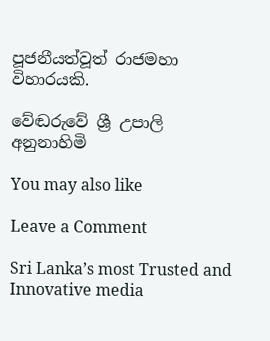පූජනීයත්වූත් රාජමහා විහාරයකි.

වේඬරුවේ ශ්‍රී උපාලි අනුනාහිමි

You may also like

Leave a Comment

Sri Lanka’s most Trusted and Innovative media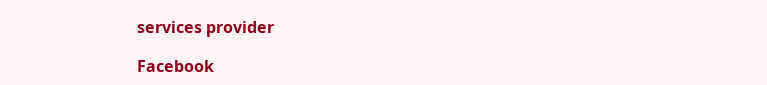services provider

Facebook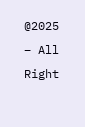@2025 – All Right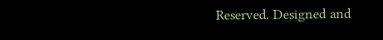Reserved. Designed and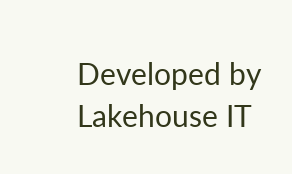Developed by Lakehouse IT